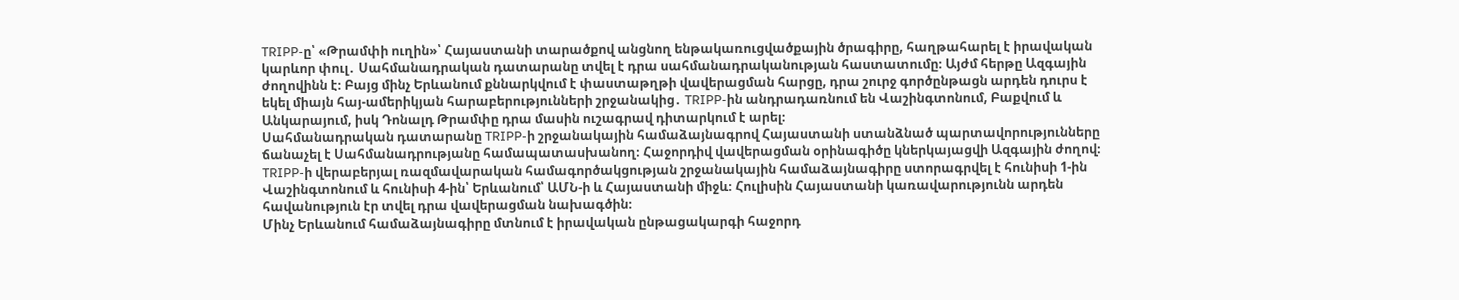TRIPP-ը՝ «Թրամփի ուղին»՝ Հայաստանի տարածքով անցնող ենթակառուցվածքային ծրագիրը, հաղթահարել է իրավական կարևոր փուլ․ Սահմանադրական դատարանը տվել է դրա սահմանադրականության հաստատումը։ Այժմ հերթը Ազգային ժողովինն է։ Բայց մինչ Երևանում քննարկվում է փաստաթղթի վավերացման հարցը, դրա շուրջ գործընթացն արդեն դուրս է եկել միայն հայ-ամերիկյան հարաբերությունների շրջանակից․ TRIPP-ին անդրադառնում են Վաշինգտոնում, Բաքվում և Անկարայում, իսկ Դոնալդ Թրամփը դրա մասին ուշագրավ դիտարկում է արել։
Սահմանադրական դատարանը TRIPP-ի շրջանակային համաձայնագրով Հայաստանի ստանձնած պարտավորությունները ճանաչել է Սահմանադրությանը համապատասխանող։ Հաջորդիվ վավերացման օրինագիծը կներկայացվի Ազգային ժողով։ TRIPP-ի վերաբերյալ ռազմավարական համագործակցության շրջանակային համաձայնագիրը ստորագրվել է հունիսի 1-ին Վաշինգտոնում և հունիսի 4-ին՝ Երևանում՝ ԱՄՆ-ի և Հայաստանի միջև։ Հուլիսին Հայաստանի կառավարությունն արդեն հավանություն էր տվել դրա վավերացման նախագծին։
Մինչ Երևանում համաձայնագիրը մտնում է իրավական ընթացակարգի հաջորդ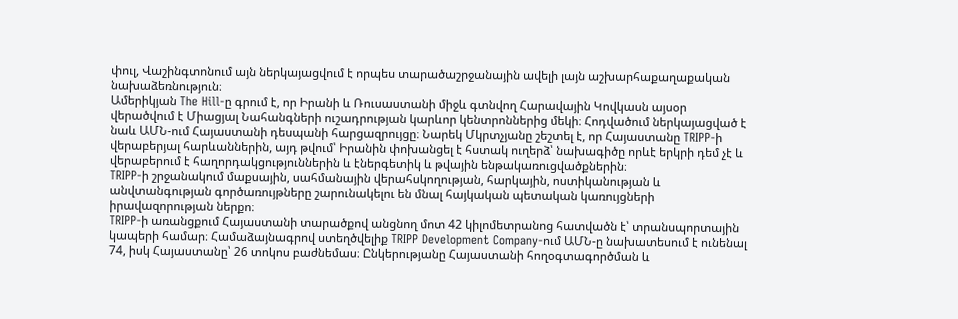փուլ, Վաշինգտոնում այն ներկայացվում է որպես տարածաշրջանային ավելի լայն աշխարհաքաղաքական նախաձեռնություն։
Ամերիկյան The Hill-ը գրում է, որ Իրանի և Ռուսաստանի միջև գտնվող Հարավային Կովկասն այսօր վերածվում է Միացյալ Նահանգների ուշադրության կարևոր կենտրոններից մեկի։ Հոդվածում ներկայացված է նաև ԱՄՆ-ում Հայաստանի դեսպանի հարցազրույցը։ Նարեկ Մկրտչյանը շեշտել է, որ Հայաստանը TRIPP-ի վերաբերյալ հարևաններին, այդ թվում՝ Իրանին փոխանցել է հստակ ուղերձ՝ նախագիծը որևէ երկրի դեմ չէ և վերաբերում է հաղորդակցություններին և էներգետիկ և թվային ենթակառուցվածքներին։
TRIPP-ի շրջանակում մաքսային, սահմանային վերահսկողության, հարկային, ոստիկանության և անվտանգության գործառույթները շարունակելու են մնալ հայկական պետական կառույցների իրավազորության ներքո։
TRIPP-ի առանցքում Հայաստանի տարածքով անցնող մոտ 42 կիլոմետրանոց հատվածն է՝ տրանսպորտային կապերի համար։ Համաձայնագրով ստեղծվելիք TRIPP Development Company-ում ԱՄՆ-ը նախատեսում է ունենալ 74, իսկ Հայաստանը՝ 26 տոկոս բաժնեմաս։ Ընկերությանը Հայաստանի հողօգտագործման և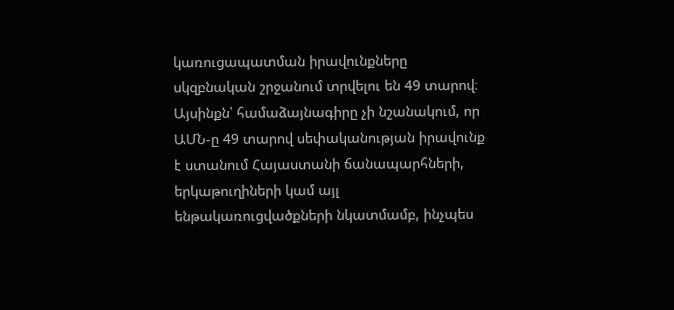կառուցապատման իրավունքները սկզբնական շրջանում տրվելու են 49 տարով։ Այսինքն՝ համաձայնագիրը չի նշանակում, որ ԱՄՆ-ը 49 տարով սեփականության իրավունք է ստանում Հայաստանի ճանապարհների, երկաթուղիների կամ այլ ենթակառուցվածքների նկատմամբ, ինչպես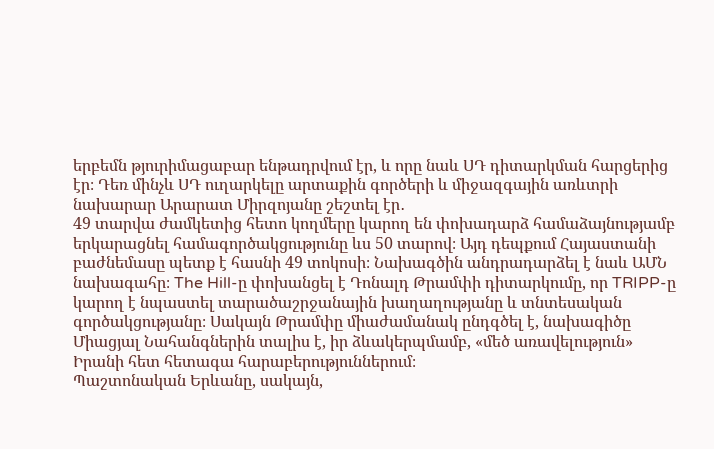երբեմն թյուրիմացաբար ենթադրվում էր, և որը նաև ՍԴ դիտարկման հարցերից էր։ Դեռ մինչև ՍԴ ուղարկելը արտաքին գործերի և միջազգային առևտրի նախարար Արարատ Միրզոյանը շեշտել էր․
49 տարվա ժամկետից հետո կողմերը կարող են փոխադարձ համաձայնությամբ երկարացնել համագործակցությունը ևս 50 տարով։ Այդ դեպքում Հայաստանի բաժնեմասը պետք է հասնի 49 տոկոսի։ Նախագծին անդրադարձել է նաև ԱՄՆ նախագահը։ The Hill-ը փոխանցել է Դոնալդ Թրամփի դիտարկումը, որ TRIPP-ը կարող է նպաստել տարածաշրջանային խաղաղությանը և տնտեսական գործակցությանը։ Սակայն Թրամփը միաժամանակ ընդգծել է, նախագիծը Միացյալ Նահանգներին տալիս է, իր ձևակերպմամբ, «մեծ առավելություն» Իրանի հետ հետագա հարաբերություններում։
Պաշտոնական Երևանը, սակայն,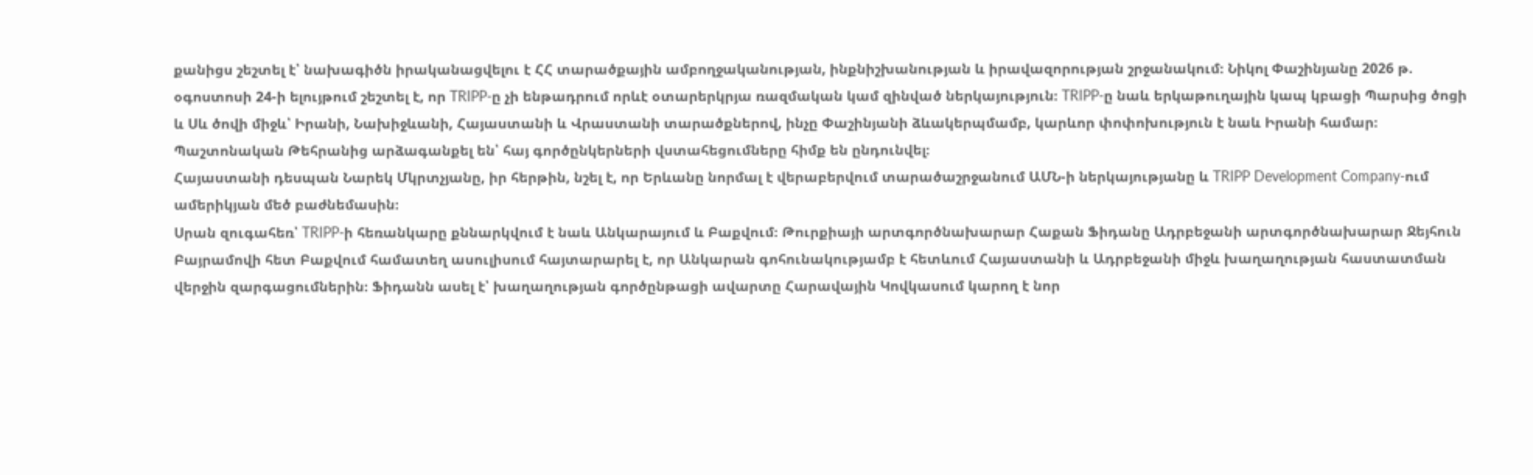քանիցս շեշտել է՝ նախագիծն իրականացվելու է ՀՀ տարածքային ամբողջականության, ինքնիշխանության և իրավազորության շրջանակում։ Նիկոլ Փաշինյանը 2026 թ. օգոստոսի 24-ի ելույթում շեշտել է, որ TRIPP-ը չի ենթադրում որևէ օտարերկրյա ռազմական կամ զինված ներկայություն։ TRIPP-ը նաև երկաթուղային կապ կբացի Պարսից ծոցի և Սև ծովի միջև՝ Իրանի, Նախիջևանի, Հայաստանի և Վրաստանի տարածքներով, ինչը Փաշինյանի ձևակերպմամբ, կարևոր փոփոխություն է նաև Իրանի համար։ Պաշտոնական Թեհրանից արձագանքել են՝ հայ գործընկերների վստահեցումները հիմք են ընդունվել։
Հայաստանի դեսպան Նարեկ Մկրտչյանը, իր հերթին, նշել է, որ Երևանը նորմալ է վերաբերվում տարածաշրջանում ԱՄՆ-ի ներկայությանը և TRIPP Development Company-ում ամերիկյան մեծ բաժնեմասին։
Սրան զուգահեռ՝ TRIPP-ի հեռանկարը քննարկվում է նաև Անկարայում և Բաքվում։ Թուրքիայի արտգործնախարար Հաքան Ֆիդանը Ադրբեջանի արտգործնախարար Ջեյհուն Բայրամովի հետ Բաքվում համատեղ ասուլիսում հայտարարել է, որ Անկարան գոհունակությամբ է հետևում Հայաստանի և Ադրբեջանի միջև խաղաղության հաստատման վերջին զարգացումներին։ Ֆիդանն ասել է՝ խաղաղության գործընթացի ավարտը Հարավային Կովկասում կարող է նոր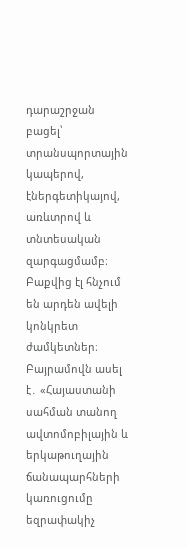դարաշրջան բացել՝ տրանսպորտային կապերով, էներգետիկայով, առևտրով և տնտեսական զարգացմամբ։
Բաքվից էլ հնչում են արդեն ավելի կոնկրետ ժամկետներ։ Բայրամովն ասել է․ «Հայաստանի սահման տանող ավտոմոբիլային և երկաթուղային ճանապարհների կառուցումը եզրափակիչ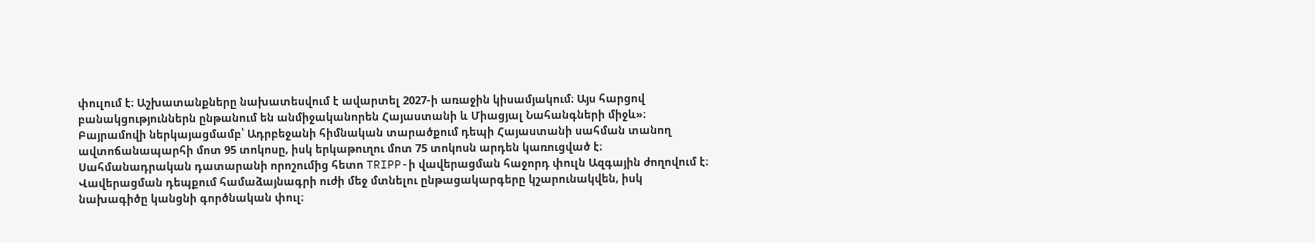փուլում է։ Աշխատանքները նախատեսվում է ավարտել 2027-ի առաջին կիսամյակում։ Այս հարցով բանակցություններն ընթանում են անմիջականորեն Հայաստանի և Միացյալ Նահանգների միջև»։
Բայրամովի ներկայացմամբ՝ Ադրբեջանի հիմնական տարածքում դեպի Հայաստանի սահման տանող ավտոճանապարհի մոտ 95 տոկոսը, իսկ երկաթուղու մոտ 75 տոկոսն արդեն կառուցված է։
Սահմանադրական դատարանի որոշումից հետո TRIPP-ի վավերացման հաջորդ փուլն Ազգային ժողովում է։ Վավերացման դեպքում համաձայնագրի ուժի մեջ մտնելու ընթացակարգերը կշարունակվեն, իսկ նախագիծը կանցնի գործնական փուլ։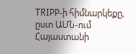TRIPP-ի հիմնարկեքը, ըստ ԱՄՆ-ում Հայաստանի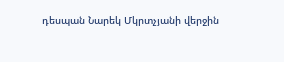դեսպան Նարեկ Մկրտչյանի վերջին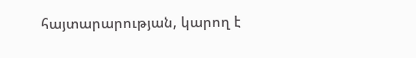հայտարարության, կարող է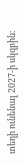տեղի ունենալ 2027-ի սկզբին։